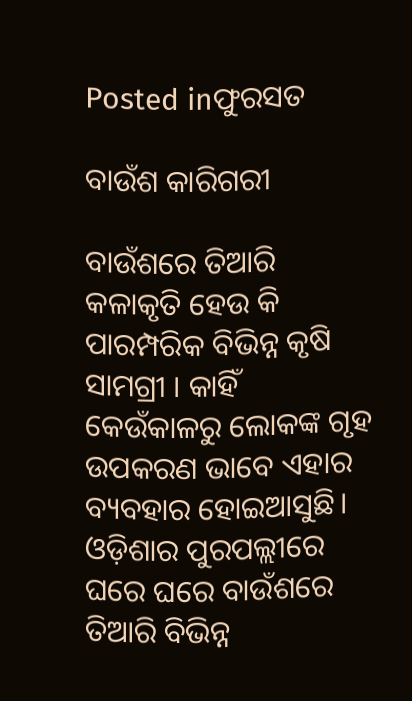Posted inଫୁରସତ

ବାଉଁଶ କାରିଗରୀ

ବାଉଁଶରେ ତିଆରି କଳାକୃତି ହେଉ କି ପାରମ୍ପରିକ ବିଭିନ୍ନ କୃଷି ସାମଗ୍ରୀ । କାହିଁ କେଉଁକାଳରୁ ଲୋକଙ୍କ ଗୃହ ଉପକରଣ ଭାବେ ଏହାର ବ୍ୟବହାର ହୋଇଆସୁଛି। ଓଡ଼ିଶାର ପୁରପଲ୍ଲୀରେ ଘରେ ଘରେ ବାଉଁଶରେ ତିଆରି ବିଭିନ୍ନ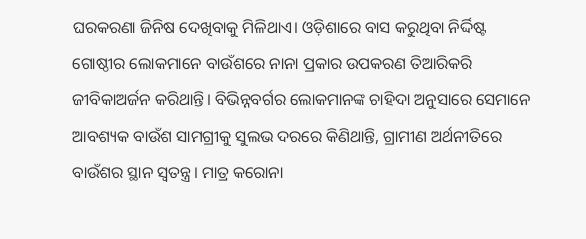ଘରକରଣା ଜିନିଷ ଦେଖିବାକୁ ମିଳିଥାଏ। ଓଡ଼ିଶାରେ ବାସ କରୁଥିବା ନିର୍ଦ୍ଦିଷ୍ଟ ଗୋଷ୍ଠୀର ଲୋକମାନେ ବାଉଁଶରେ ନାନା ପ୍ରକାର ଉପକରଣ ତିଆରିକରି ଜୀବିକାଅର୍ଜନ କରିଥାନ୍ତି। ବିଭିନ୍ନବର୍ଗର ଲୋକମାନଙ୍କ ଚାହିଦା ଅନୁସାରେ ସେମାନେ ଆବଶ୍ୟକ ବାଉଁଶ ସାମଗ୍ରୀକୁ ସୁଲଭ ଦରରେ କିଣିଥାନ୍ତି, ଗ୍ରାମୀଣ ଅର୍ଥନୀତିରେ ବାଉଁଶର ସ୍ଥାନ ସ୍ବତନ୍ତ୍ର। ମାତ୍ର କରୋନା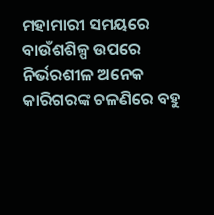ମହାମାରୀ ସମୟରେ ବାଉଁଶଶିଳ୍ପ ଉପରେ ନିର୍ଭରଶୀଳ ଅନେକ କାରିଗରଙ୍କ ଚଳଣିରେ ବହୁ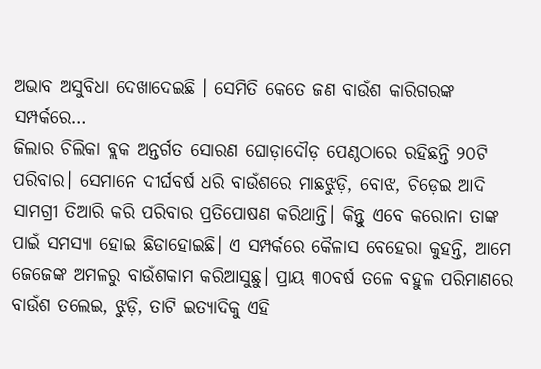ଅଭାବ ଅସୁବିଧା ଦେଖାଦେଇଛି । ସେମିତି କେତେ ଜଣ ବାଉଁଶ କାରିଗରଙ୍କ ସମ୍ପର୍କରେ…
ଜିଲାର ଚିଲିକା ବ୍ଲକ ଅନ୍ତର୍ଗତ ସୋରଣ ଘୋଡ଼ାଦୌଡ଼ ପେଣ୍ଠଠାରେ ରହିଛନ୍ତି ୨୦ଟି ପରିବାର। ସେମାନେ ଦୀର୍ଘବର୍ଷ ଧରି ବାଉଁଶରେ ମାଛଝୁଡ଼ି, ବୋଝ, ଚିଡ଼େଇ ଆଦି ସାମଗ୍ରୀ ତିଆରି କରି ପରିବାର ପ୍ରତିପୋଷଣ କରିଥାନ୍ତି। କିନ୍ତୁ ଏବେ କରୋନା ତାଙ୍କ ପାଇଁ ସମସ୍ୟା ହୋଇ ଛିଡାହୋଇଛି। ଏ ସମ୍ପର୍କରେ କୈଳାସ ବେହେରା କୁହନ୍ତି, ଆମେ ଜେଜେଙ୍କ ଅମଳରୁ ବାଉଁଶକାମ କରିଆସୁଛୁ। ପ୍ରାୟ ୩୦ବର୍ଷ ତଳେ ବହୁଳ ପରିମାଣରେ ବାଉଁଶ ତଲେଇ, ଝୁଡ଼ି, ତାଟି ଇତ୍ୟାଦିକୁ ଏହି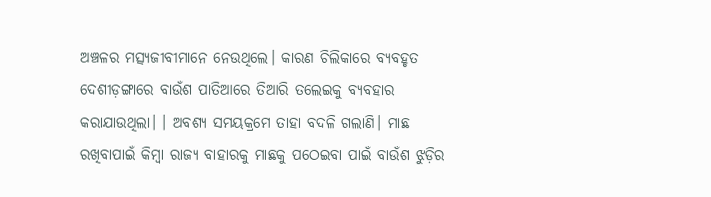ଅଞ୍ଚଳର ମତ୍ସ୍ୟଜୀବୀମାନେ ନେଉଥିଲେ। କାରଣ ଚିଲିକାରେ ବ୍ୟବହୃତ ଦେଶୀଡ଼ଙ୍ଗାରେ ବାଉଁଶ ପାତିଆରେ ତିଆରି ତଲେଇକୁ ବ୍ୟବହାର କରାଯାଉଥିଲା। । ଅବଶ୍ୟ ସମୟକ୍ରମେ ତାହା ବଦଳି ଗଲାଣି। ମାଛ ରଖିବାପାଇଁ କିମ୍ବା ରାଜ୍ୟ ବାହାରକୁ ମାଛକୁ ପଠେଇବା ପାଇଁ ବାଉଁଶ ଝୁଡ଼ିର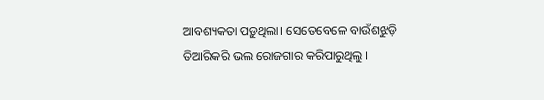ଆବଶ୍ୟକତା ପଡ଼ୁଥିଲା। ସେତେବେଳେ ବାଉଁଶଝୁଡ଼ି ତିଆରିକରି ଭଲ ରୋଜଗାର କରିପାରୁଥିଲୁ ।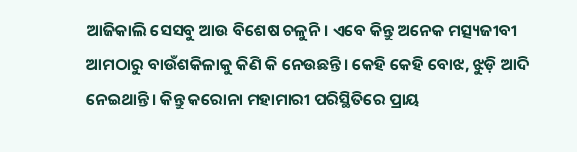ଆଜିକାଲି ସେସବୁ ଆଉ ବିଶେଷ ଚଳୁନି। ଏବେ କିନ୍ତୁ ଅନେକ ମତ୍ସ୍ୟଜୀବୀ ଆମଠାରୁ ବାଉଁଶକିଳାକୁ କିଣି କି ନେଉଛନ୍ତି। କେହି କେହି ବୋଝ, ଝୁଡ଼ି ଆଦି ନେଇଥାନ୍ତି। କିନ୍ତୁ କରୋନା ମହାମାରୀ ପରିସ୍ଥିତିରେ ପ୍ରାୟ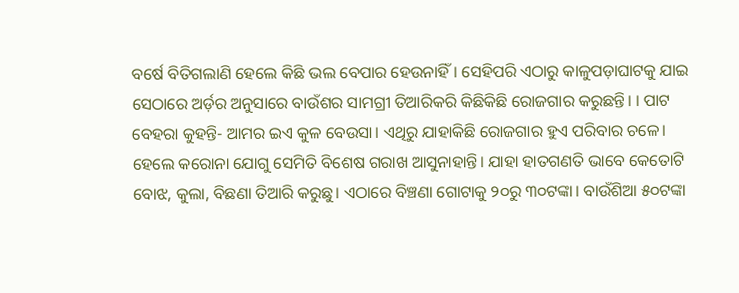ବର୍ଷେ ବିତିଗଲାଣି ହେଲେ କିଛି ଭଲ ବେପାର ହେଉନାହିଁ। ସେହିପରି ଏଠାରୁ କାଳୁପଡ଼ାଘାଟକୁ ଯାଇ ସେଠାରେ ଅର୍ଡ଼ର ଅନୁସାରେ ବାଉଁଶର ସାମଗ୍ରୀ ତିଆରିକରି କିଛିକିଛି ରୋଜଗାର କରୁଛନ୍ତି। । ପାଟ ବେହରା କୁହନ୍ତି- ଆମର ଇଏ କୁଳ ବେଉସା। ଏଥିରୁ ଯାହାକିଛି ରୋଜଗାର ହୁଏ ପରିବାର ଚଳେ। ହେଲେ କରୋନା ଯୋଗୁ ସେମିତି ବିଶେଷ ଗରାଖ ଆସୁନାହାନ୍ତି। ଯାହା ହାତଗଣତି ଭାବେ କେତୋଟି ବୋଝ, କୁଲା, ବିଛଣା ତିଆରି କରୁଛୁ। ଏଠାରେ ବିଞ୍ଚଣା ଗୋଟାକୁ ୨୦ରୁ ୩୦ଟଙ୍କା। ବାଉଁଶିଆ ୫୦ଟଙ୍କା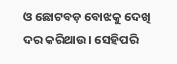ଓ ଛୋଟବଡ଼ ବୋଝକୁ ଦେଖି ଦର କରିଥାଉ। ସେହିପରି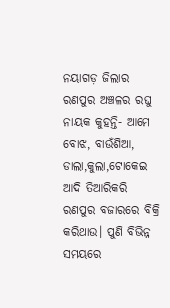ନୟାଗଡ଼ ଜିଲାର ରଣପୁର ଅଞ୍ଚଳର ରଘୁ ନାୟକ କୁହନ୍ତି- ଆମେ ବୋଝ, ବାଉଁଶିଆ, ଡାଲା,କୁଲା,ଟୋକେଇ ଆଦି ତିଆରିକରି ରଣପୁର ବଜାରରେ ବିକ୍ରି କରିଥାଉ। ପୁଣି ବିଭିନ୍ନ ସମୟରେ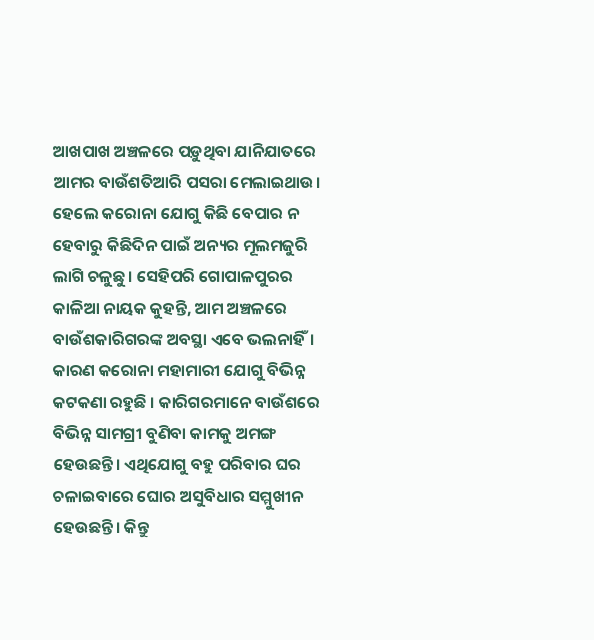ଆଖପାଖ ଅଞ୍ଚଳରେ ପଡ଼ୁଥିବା ଯାନିଯାତରେ ଆମର ବାଉଁଶତିଆରି ପସରା ମେଲାଇଥାଉ। ହେଲେ କରୋନା ଯୋଗୁ କିଛି ବେପାର ନ ହେବାରୁ କିଛିଦିନ ପାଇଁ ଅନ୍ୟର ମୂଲମଜୁରି ଲାଗି ଚଳୁଛୁ। ସେହିପରି ଗୋପାଳପୁରର କାଳିଆ ନାୟକ କୁହନ୍ତି, ଆମ ଅଞ୍ଚଳରେ ବାଉଁଶକାରିଗରଙ୍କ ଅବସ୍ଥା ଏବେ ଭଲନାହିଁ। କାରଣ କରୋନା ମହାମାରୀ ଯୋଗୁ ବିଭିନ୍ନ କଟକଣା ରହୁଛି । କାରିଗରମାନେ ବାଉଁଶରେ ବିଭିନ୍ନ ସାମଗ୍ରୀ ବୁଣିବା କାମକୁ ଅମଙ୍ଗ ହେଉଛନ୍ତି। ଏଥିଯୋଗୁ ବହୁ ପରିବାର ଘର ଚଳାଇବାରେ ଘୋର ଅସୁବିଧାର ସମ୍ମୁଖୀନ ହେଉଛନ୍ତି। କିନ୍ତୁ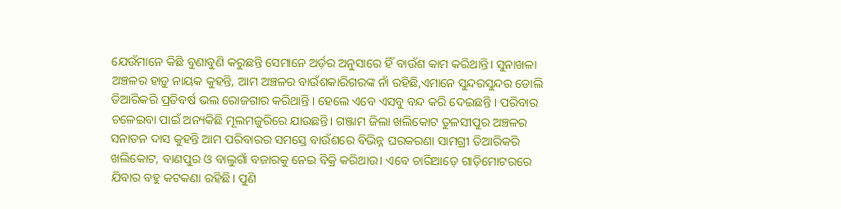ଯେଉଁମାନେ କିଛି ବୁଣାବୁଣି କରୁଛନ୍ତି ସେମାନେ ଅର୍ଡ଼ର ଅନୁସାରେ ହିଁ ବାଉଁଶ କାମ କରିଥାନ୍ତି। ସୁନାଖଳା ଅଞ୍ଚଳର ହାଡ଼ୁ ନାୟକ କୁହନ୍ତି, ଆମ ଅଞ୍ଚଳର ବାଉଁଶକାରିଗରଙ୍କ ନାଁ ରହିଛି,ଏମାନେ ସୁନ୍ଦରସୁନ୍ଦର ଡୋଲି ତିଆରିକରି ପ୍ରତିବର୍ଷ ଭଲ ରୋଜଗାର କରିଥାନ୍ତି । ହେଲେ ଏବେ ଏସବୁ ବନ୍ଦ କରି ଦେଇଛନ୍ତି । ପରିବାର ଚଳେଇବା ପାଇଁ ଅନ୍ୟକିଛି ମୂଲମଜୁରିରେ ଯାଉଛନ୍ତି। ଗଞ୍ଜାମ ଜିଲା ଖଲିକୋଟ ତୁଳସୀପୁର ଅଞ୍ଚଳର ସନାତନ ଦାସ କୁହନ୍ତି ଆମ ପରିବାରର ସମସ୍ତେ ବାଉଁଶରେ ବିଭିନ୍ନ ଘରକରଣା ସାମଗ୍ରୀ ତିଆରିକରି ଖଲିକୋଟ, ବାଣପୁର ଓ ବାଲୁଗାଁ ବଜାରକୁ ନେଇ ବିକ୍ରି କରିଥାଉ। ଏବେ ଚାରିଆଡ଼େ ଗାଡ଼ିମୋଟରରେ ଯିବାର ବହୁ କଟକଣା ରହିଛି। ପୁଣି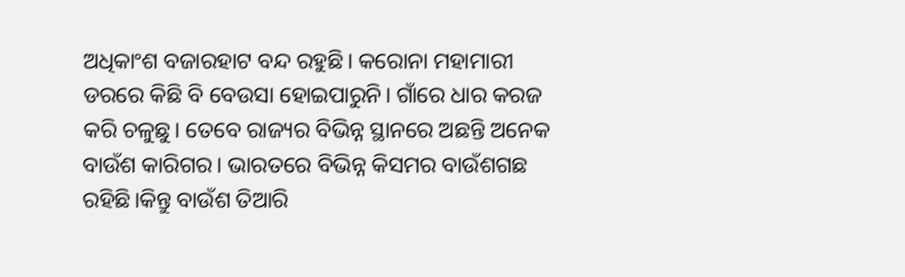ଅଧିକାଂଶ ବଜାରହାଟ ବନ୍ଦ ରହୁଛି। କରୋନା ମହାମାରୀ ଡରରେ କିଛି ବି ବେଉସା ହୋଇପାରୁନି। ଗାଁରେ ଧାର କରଜ କରି ଚଳୁଛୁ। ତେବେ ରାଜ୍ୟର ବିଭିନ୍ନ ସ୍ଥାନରେ ଅଛନ୍ତି ଅନେକ ବାଉଁଶ କାରିଗର। ଭାରତରେ ବିଭିନ୍ନ କିସମର ବାଉଁଶଗଛ ରହିଛି।କିନ୍ତୁ ବାଉଁଶ ତିଆରି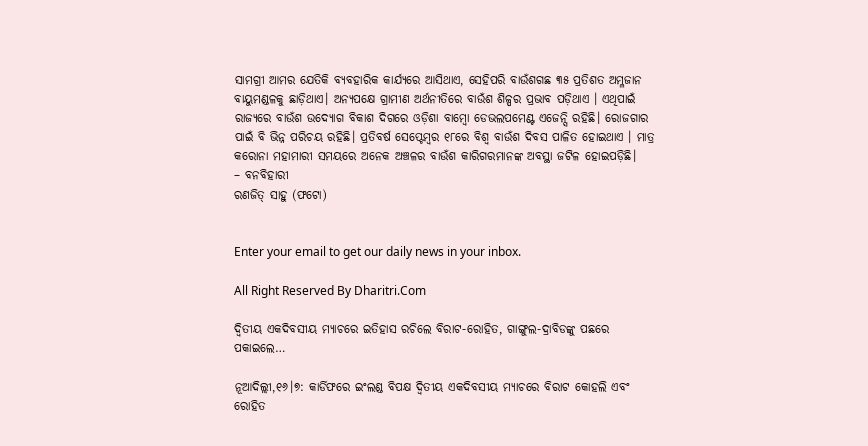ସାମଗ୍ରୀ ଆମର ଯେତିକି ବ୍ୟବହାରିକ କାର୍ଯ୍ୟରେ ଆସିଥାଏ, ସେହିପରି ବାଉଁଶଗଛ ୩୫ ପ୍ରତିଶତ ଅମ୍ଳଜାନ ବାୟୁମଣ୍ଡଳକୁ ଛାଡ଼ିଥାଏ। ଅନ୍ୟପକ୍ଷେ ଗ୍ରାମୀଣ ଅର୍ଥନୀତିରେ ବାଉଁଶ ଶିଳ୍ପର ପ୍ରଭାବ ପଡ଼ିଥାଏ । ଏଥିପାଇଁ ରାଜ୍ୟରେ ବାଉଁଶ ଉଦ୍ୟୋଗ ବିକାଶ ଦିଗରେ ଓଡ଼ିଶା ବାମ୍ବୋ ଡେଭଲପମେଣ୍ଟ ଏଜେନ୍ସି ରହିଛି। ରୋଜଗାର ପାଇଁ ବି ଭିନ୍ନ ପରିଚୟ ରହିଛି। ପ୍ରତିବର୍ଷ ସେପ୍ଟେମ୍ବର ୧୮ରେ ବିଶ୍ୱ ବାଉଁଶ ଦିବସ ପାଳିତ ହୋଇଥାଏ । ମାତ୍ର କରୋନା ମହାମାରୀ ସମୟରେ ଅନେକ ଅଞ୍ଚଳର ବାଉଁଶ କାରିଗରମାନଙ୍କ ଅବସ୍ଥା ଜଟିଳ ହୋଇପଡ଼ିଛି।
– ବନବିହାରୀ
ରଣଜିତ୍‌ ସାହୁ (ଫଟୋ)


Enter your email to get our daily news in your inbox.

All Right Reserved By Dharitri.Com

ଦ୍ୱିତୀୟ ଏକଦିବସୀୟ ମ୍ୟାଚରେ ଇତିହାସ ରଚିଲେ ବିରାଟ-ରୋହିତ, ଗାଙ୍ଗୁଲ-ଦ୍ରାବିଡଙ୍କୁ ପଛରେ ପକାଇଲେ…

ନୂଆଦିଲ୍ଲୀ,୧୬।୭: କାର୍ଡିଫରେ ଇଂଲଣ୍ଡ ବିପକ୍ଷ ଦ୍ୱିତୀୟ ଏକଦିବସୀୟ ମ୍ୟାଚରେ ବିରାଟ କୋହଲି ଏବଂ ରୋହିତ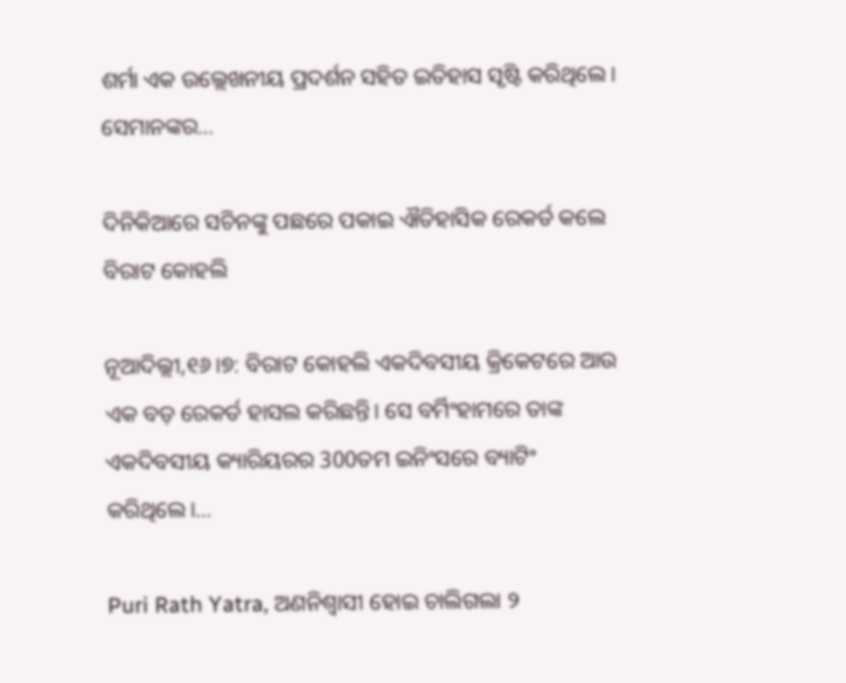ଶର୍ମା ଏକ ଉଲ୍ଲେଖନୀୟ ପ୍ରଦର୍ଶନ ସହିତ ଇତିହାସ ସୃଷ୍ଟି କରିଥିଲେ। ସେମାନଙ୍କର…

ଦିନିକିଆରେ ସଚିନଙ୍କୁ ପଛରେ ପକାଇ ଐତିହାସିକ ରେକର୍ଡ କଲେ ବିରାଟ କୋହଲି

ନୂଆଦିଲ୍ଲୀ,୧୬।୭: ବିରାଟ କୋହଲି ଏକଦିବସୀୟ କ୍ରିକେଟରେ ଆଉ ଏକ ବଡ଼ ରେକର୍ଡ ହାସଲ କରିଛନ୍ତି। ସେ ବର୍ମିଂହାମରେ ତାଙ୍କ ଏକଦିବସୀୟ କ୍ୟାରିୟରର 300ତମ ଇନିଂସରେ ବ୍ୟାଟିଂ କରିଥିଲେ।…

Puri Rath Yatra, ଅଣନିଶ୍ବାସୀ ହୋଇ ଚାଲିଗଲା ୨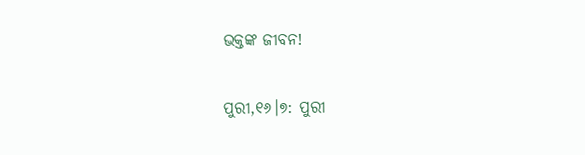ଭକ୍ତଙ୍କ ଜୀବନ!

ପୁରୀ,୧୬।୭: ପୁରୀ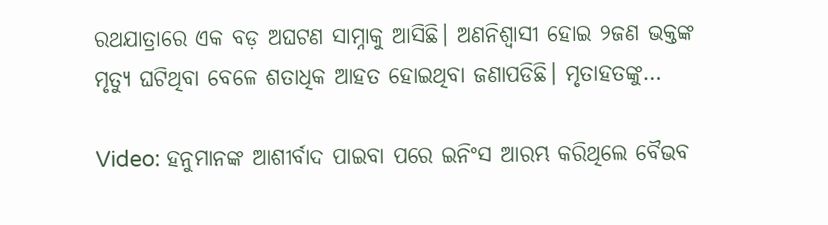ରଥଯାତ୍ରାରେ ଏକ ବଡ଼ ଅଘଟଣ ସାମ୍ନାକୁ ଆସିଛି। ଅଣନିଶ୍ବାସୀ ହୋଇ ୨ଜଣ ଭକ୍ତଙ୍କ ମୃତ୍ୟୁ ଘଟିଥିବା ବେଳେ ଶତାଧିକ ଆହତ ହୋଇଥିବା ଜଣାପଡିଛି। ମୃତାହତଙ୍କୁ…

Video: ହନୁମାନଙ୍କ ଆଶୀର୍ବାଦ ପାଇବା ପରେ ଇନିଂସ ଆରମ୍ଭ କରିଥିଲେ ବୈଭବ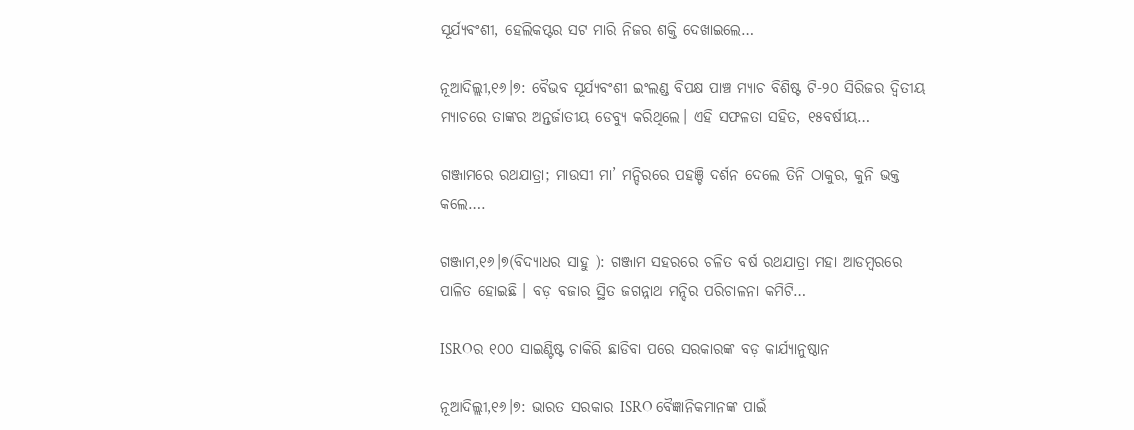ସୂର୍ଯ୍ୟବଂଶୀ, ହେଲିକପ୍ଟର ସଟ ମାରି ନିଜର ଶକ୍ତି ଦେଖାଇଲେ…

ନୂଆଦିଲ୍ଲୀ,୧୬।୭: ବୈଭବ ସୂର୍ଯ୍ୟବଂଶୀ ଇଂଲଣ୍ଡ ବିପକ୍ଷ ପାଞ୍ଚ ମ୍ୟାଚ ବିଶିଷ୍ଟ ଟି-୨୦ ସିରିଜର ଦ୍ୱିତୀୟ ମ୍ୟାଚରେ ତାଙ୍କର ଅନ୍ତର୍ଜାତୀୟ ଡେବ୍ୟୁ କରିଥିଲେ। ଏହି ସଫଳତା ସହିତ, ୧୫ବର୍ଷୀୟ…

ଗଞ୍ଜାମରେ ରଥଯାତ୍ରା; ମାଉସୀ ମା’ ମନ୍ଦିରରେ ପହଞ୍ଚି ଦର୍ଶନ ଦେଲେ ତିନି ଠାକୁର, କୁନି ଭକ୍ତ କଲେ….

ଗଞ୍ଜାମ,୧୬।୭(ବିଦ୍ୟାଧର ସାହୁ ): ଗଞ୍ଜାମ ସହରରେ ଚଳିତ ବର୍ଷ ରଥଯାତ୍ରା ମହା ଆଡମ୍ବରରେ ପାଳିତ ହୋଇଛି । ବଡ଼ ବଜାର ସ୍ଥିତ ଜଗନ୍ନାଥ ମନ୍ଦିର ପରିଚାଳନା କମିଟି…

ISROର ୧୦୦ ସାଇଣ୍ଟିଷ୍ଟ ଚାକିରି ଛାଡିବା ପରେ ସରକାରଙ୍କ ବଡ଼ କାର୍ଯ୍ୟାନୁଷ୍ଠାନ

ନୂଆଦିଲ୍ଲୀ,୧୬।୭: ଭାରତ ସରକାର ISRO ବୈଜ୍ଞାନିକମାନଙ୍କ ପାଇଁ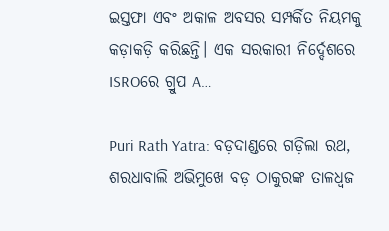ଇସ୍ତଫା ଏବଂ ଅକାଳ ଅବସର ସମ୍ପର୍କିତ ନିୟମକୁ କଡ଼ାକଡ଼ି କରିଛନ୍ତି। ଏକ ସରକାରୀ ନିର୍ଦ୍ଦେଶରେ ISROରେ ଗ୍ରୁପ A…

Puri Rath Yatra: ବଡ଼ଦାଣ୍ଡରେ ଗଡ଼ିଲା ରଥ, ଶରଧାବାଲି ଅଭିମୁଖେ ବଡ଼ ଠାକୁରଙ୍କ ତାଳଧ୍ବଜ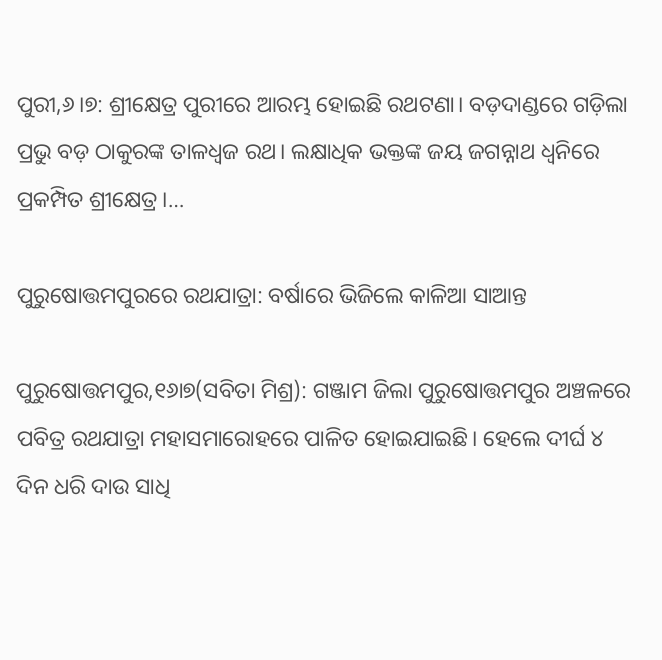ପୁରୀ,୬।୭: ଶ୍ରୀକ୍ଷେତ୍ର ପୁରୀରେ ଆରମ୍ଭ ହୋଇଛି ରଥଟଣା। ବଡ଼ଦାଣ୍ଡରେ ଗଡ଼ିଲା ପ୍ରଭୁ ବଡ଼ ଠାକୁରଙ୍କ ତାଳଧ୍ବଜ ରଥ। ଲକ୍ଷାଧିକ ଭକ୍ତଙ୍କ ଜୟ ଜଗନ୍ନାଥ ଧ୍ୱନିରେ ପ୍ରକମ୍ପିତ ଶ୍ରୀକ୍ଷେତ୍ର।…

ପୁରୁଷୋତ୍ତମପୁରରେ ରଥଯାତ୍ରା: ବର୍ଷାରେ ଭିଜିଲେ କାଳିଆ ସାଆନ୍ତ

ପୁରୁଷୋତ୍ତମପୁର,୧୬ା୭(ସବିତା ମିଶ୍ର): ଗଞ୍ଜାମ ଜିଲା ପୁରୁଷୋତ୍ତମପୁର ଅଞ୍ଚଳରେ ପବିତ୍ର ରଥଯାତ୍ରା ମହାସମାରୋହରେ ପାଳିତ ହୋଇଯାଇଛି। ହେଲେ ଦୀର୍ଘ ୪ ଦିନ ଧରି ଦାଉ ସାଧି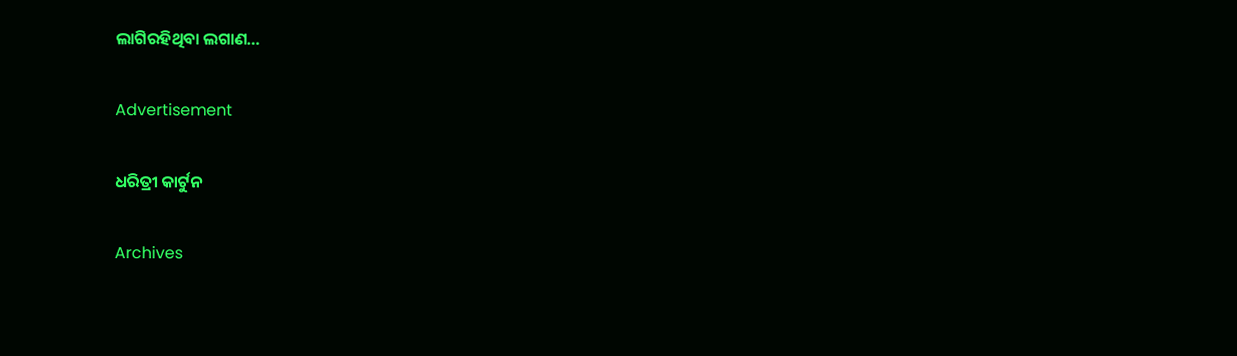ଲାଗିରହିଥିବା ଲଗାଣ…

Advertisement

ଧରିତ୍ରୀ କାର୍ଟୁନ

Archives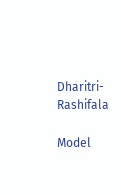Dharitri-Rashifala

Model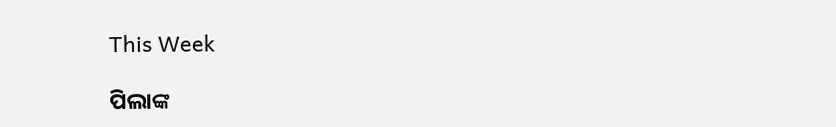This Week

ପିଲାଙ୍କ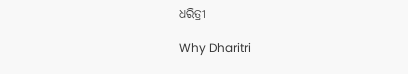ଧରିତ୍ରୀ

Why Dharitri